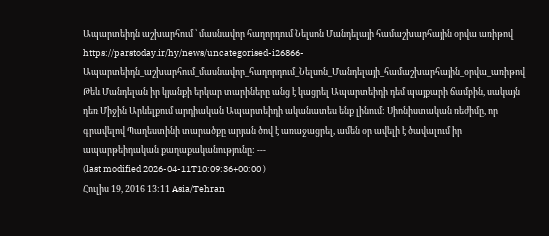Ապարտեիդն աշխարհում ՝ մասնավոր հաղորդում Նելսոն Մանդելայի համաշխարհային օրվա առիթով
https://parstoday.ir/hy/news/uncategorised-i26866-Ապարտեիդն_աշխարհում_մասնավոր_հաղորդում_Նելսոն_Մանդելայի_համաշխարհային_օրվա_առիթով
Թեև Մանդելան իր կյանքի երկար տարիները անց է կացրել Ապարտեիդի դեմ պայքարի ճամբին, սակայն դեռ Միջին Արևելքում արդիական Ապարտեիդի ականատես ենք լինում: Սիոնիստական ռեժիմը, որ գրավելով Պաղեստինի տարածքը արյան ծով է առաջացրել, ամեն օր ավելի է ծավալում իր ապարթեիդական քաղաքականությունը: ---
(last modified 2026-04-11T10:09:36+00:00 )
Հուլիս 19, 2016 13:11 Asia/Tehran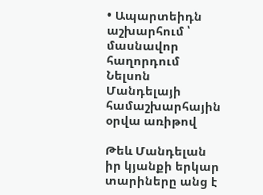• Ապարտեիդն աշխարհում ՝ մասնավոր հաղորդում Նելսոն Մանդելայի համաշխարհային օրվա առիթով

Թեև Մանդելան իր կյանքի երկար տարիները անց է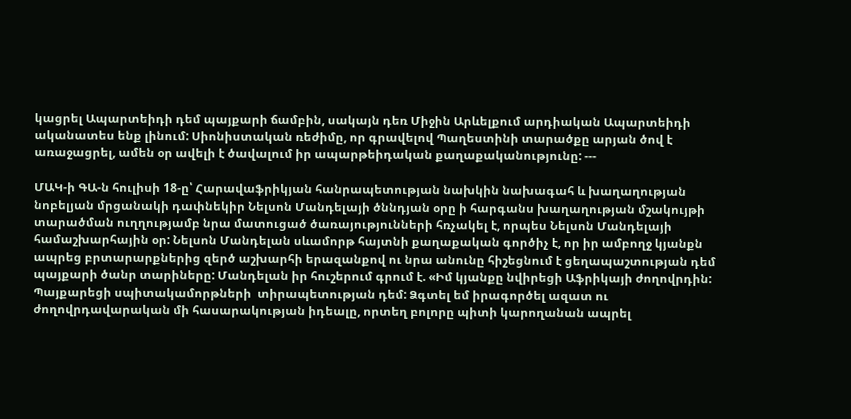կացրել Ապարտեիդի դեմ պայքարի ճամբին, սակայն դեռ Միջին Արևելքում արդիական Ապարտեիդի ականատես ենք լինում: Սիոնիստական ռեժիմը, որ գրավելով Պաղեստինի տարածքը արյան ծով է առաջացրել, ամեն օր ավելի է ծավալում իր ապարթեիդական քաղաքականությունը: ---

ՄԱԿ-ի ԳԱ-ն հուլիսի 18-ը՝ Հարավաֆրիկյան հանրապետության նախկին նախագահ և խաղաղության նոբելյան մրցանակի դափնեկիր Նելսոն Մանդելայի ծննդյան օրը ի հարգանս խաղաղության մշակույթի տարածման ուղղությամբ նրա մատուցած ծառայությունների հռչակել է, որպես Նելսոն Մանդելայի համաշխարհային օր: Նելսոն Մանդելան սևամորթ հայտնի քաղաքական գործիչ է, որ իր ամբողջ կյանքն ապրեց բրտարարքներից զերծ աշխարհի երազանքով ու նրա անունը հիշեցնում է ցեղապաշտության դեմ պայքարի ծանր տարիները: Մանդելան իր հուշերում գրում է. «Իմ կյանքը նվիրեցի Աֆրիկայի ժողովրդին: Պայքարեցի սպիտակամորթների  տիրապետության դեմ: Ձգտել եմ իրագործել ազատ ու ժողովրդավարական մի հասարակության իդեալը, որտեղ բոլորը պիտի կարողանան ապրել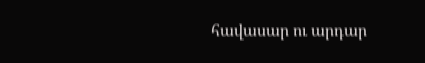հավասար ու արդար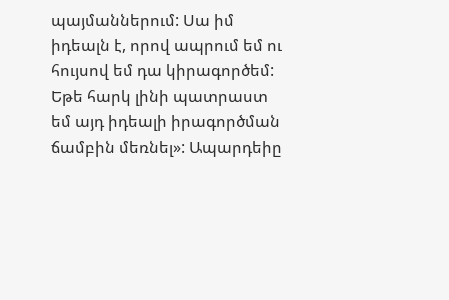պայմաններում: Սա իմ իդեալն է, որով ապրում եմ ու հույսով եմ դա կիրագործեմ: Եթե հարկ լինի պատրաստ եմ այդ իդեալի իրագործման ճամբին մեռնել»: Ապարդեիը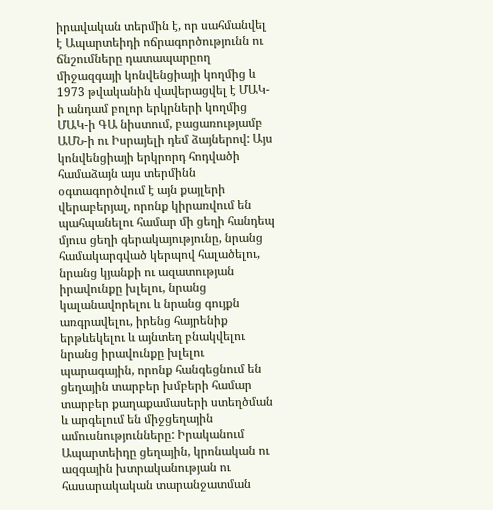իրավական տերմին է, որ սահմանվել է Ապարտեիդի ոճրագործությունն ու  ճնշումները դատապարըող միջազգայի կոնվենցիայի կողմից և 1973 թվականին վավերացվել է ՄԱԿ-ի անդամ բոլոր երկրների կողմից ՄԱԿ-ի ԳԱ նիստում, բացառությամբ ԱՄՆ-ի ու Իսրայելի դեմ ձայներով: Այս կոնվենցիայի երկրորդ հոդվածի համաձայն այս տերմինն օգտագործվում է այն քայլերի վերաբերյալ, որոնք կիրառվում են պահպանելու համար մի ցեղի հանդեպ մյուս ցեղի գերակայությունը, նրանց համակարգված կերպով հալածելու, նրանց կյանքի ու ազատության իրավունքը խլելու, նրանց կալանավորելու և նրանց գույքն առգրավելու, իրենց հայրենիք երթևեկելու և այնտեղ բնակվելու նրանց իրավունքը խլելու պարագային, որոնք հանգեցնում են ցեղային տարբեր խմբերի համար տարբեր քաղաքամասերի ստեղծման և արգելում են միջցեղային ամուսնությունները: Իրականում Ապարտեիդը ցեղային, կրոնական ու ազգային խտրականության ու հասարակական տարանջատման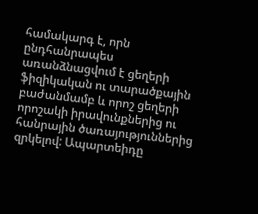համակարգ է, որն ընդհանրապես առանձնացվում է ցեղերի ֆիզիկական ու տարածքային բաժանմամբ և որոշ ցեղերի որոշակի իրավունքներից ու հանրային ծառայություններից զրկելով: Ապարտեիդը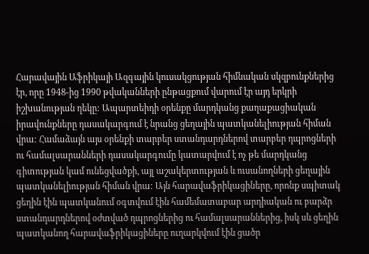Հարավային Աֆրիկայի Ազգային կուսակցության հիմնական սկզբունքներից էր, որը 1948-ից 1990 թվականների ընթացքում վարում էր այդ երկրի իշխանության ղեկը: Ապարտեիդի օրենքը մարդկանց քաղաքացիական իրավունքները դասակարգում է նրանց ցեղային պատկանելիության հիման վրա: Համաձայն այս օրենքի տարբեր ստանդարդներով տարբեր դպրոցների ու համալսարանների դասակարգումը կատարվում է ոչ թե մարդկանց գիտության կամ ունեցվածքի, այլ աշակերտության և ուսանողների ցեղային պատկանելիության հիման վրա: Այն հարավաֆրիկացիները, որոնք սպիտակ ցեղին էին պատկանում օգտվում էին համեմատաբար արդիական ու բարձր ստանդարդներով օժտված դպրոցներից ու համալսարաններից, իսկ սև ցեղին պատկանող հարավաֆրիկացիները ուղարկվում էին ցածր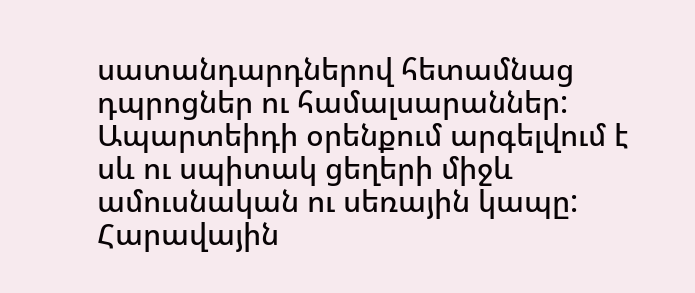սատանդարդներով հետամնաց դպրոցներ ու համալսարաններ: Ապարտեիդի օրենքում արգելվում է սև ու սպիտակ ցեղերի միջև ամուսնական ու սեռային կապը: Հարավային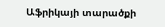Աֆրիկայի տարածքի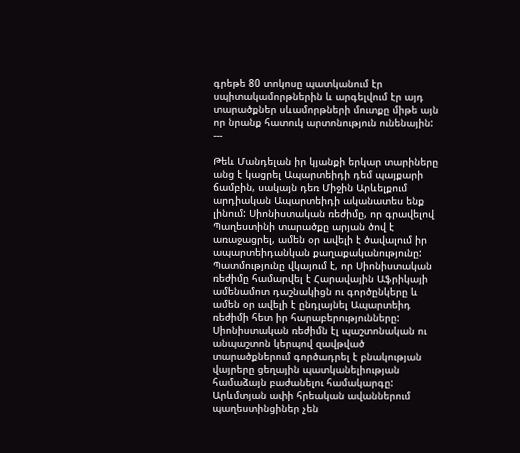գրեթե 80 տոկոսը պատկանում էր սպիտակամորթներին և արգելվում էր այդ տարածքներ սևամորթների մուտքը միթե այն որ նրանք հատուկ արտոնություն ունենային: ---

Թեև Մանդելան իր կյանքի երկար տարիները անց է կացրել Ապարտեիդի դեմ պայքարի ճամբին, սակայն դեռ Միջին Արևելքում արդիական Ապարտեիդի ականատես ենք լինում: Սիոնիստական ռեժիմը, որ գրավելով Պաղեստինի տարածքը արյան ծով է առաջացրել, ամեն օր ավելի է ծավալում իր ապարտեիդանկան քաղաքականությունը: Պատմությունը վկայում է, որ Սիոնիստական ռեժիմը համարվել է Հարավային Աֆրիկայի ամենամոտ դաշնակիցն ու գործընկերը և ամեն օր ավելի է ընդլայնել Ապարտեիդ ռեժիմի հետ իր հարաբերությունները: Սիոնիստական ռեժիմն էլ պաշտոնական ու անպաշտոն կերպով զավթված տարածքներում գործադրել է բնակության վայրերը ցեղային պատկանելիության համաձայն բաժանելու համակարգը: Արևմտյան ափի հրեական ավաններում պաղեստինցիներ չեն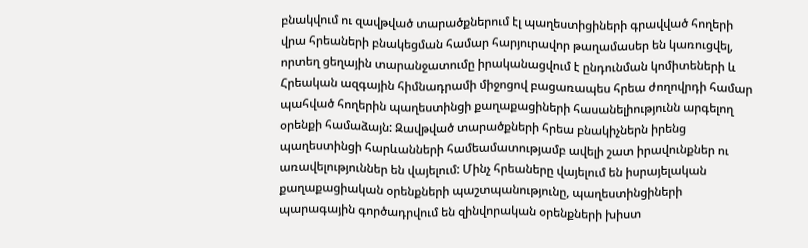բնակվում ու զավթված տարածքներում էլ պաղեստիցիների գրավված հողերի վրա հրեաների բնակեցման համար հարյուրավոր թաղամասեր են կառուցվել, որտեղ ցեղային տարանջատումը իրականացվում է ընդունման կոմիտեների և Հրեական ազգային հիմնադրամի միջոցով բացառապես հրեա ժողովրդի համար պահված հողերին պաղեստինցի քաղաքացիների հասանելիությունն արգելող օրենքի համաձայն: Զավթված տարածքների հրեա բնակիչներն իրենց պաղեստինցի հարևանների համեամատությամբ ավելի շատ իրավունքներ ու առավելություններ են վայելում: Մինչ հրեաները վայելում են իսրայելական քաղաքացիական օրենքների պաշտպանությունը, պաղեստինցիների պարագային գործադրվում են զինվորական օրենքների խիստ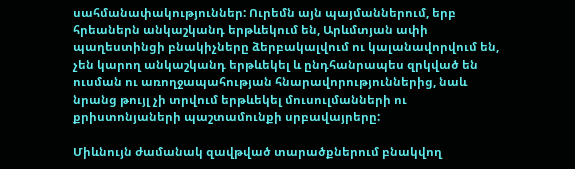սահմանափակություններ: Ուրեմն այն պայմաններում, երբ հրեաներն անկաշկանդ երթևեկում են, Արևմտյան ափի պաղեստինցի բնակիչները ձերբակալվում ու կալանավորվում են, չեն կարող անկաշկանդ երթևեկել և ընդհանրապես զրկված են ուսման ու առողջապահության հնարավորություններից, նաև  նրանց թույլ չի տրվում երթևեկել մուսուլմանների ու քրիստոնյաների պաշտամունքի սրբավայրերը:

Միևնույն ժամանակ զավթված տարածքներում բնակվող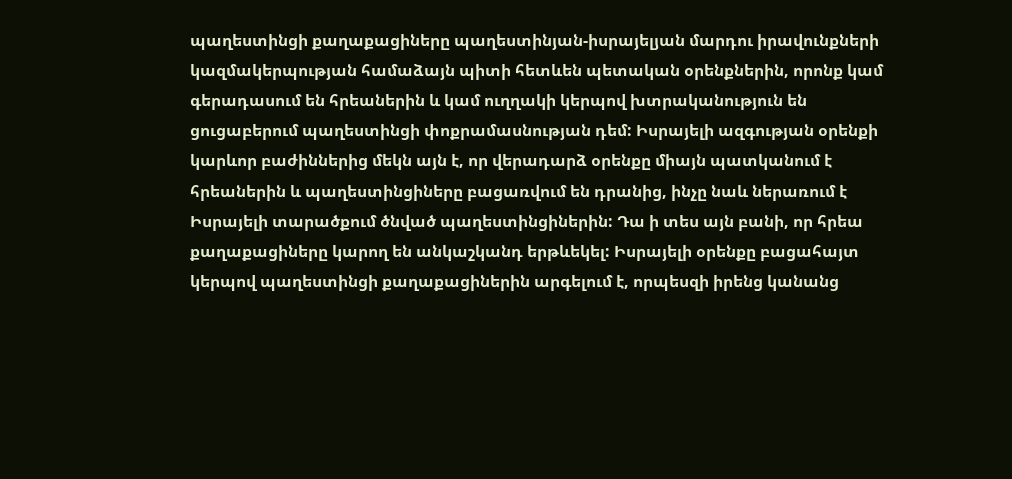պաղեստինցի քաղաքացիները պաղեստինյան-իսրայելյան մարդու իրավունքների կազմակերպության համաձայն պիտի հետևեն պետական օրենքներին, որոնք կամ գերադասում են հրեաներին և կամ ուղղակի կերպով խտրականություն են ցուցաբերում պաղեստինցի փոքրամասնության դեմ: Իսրայելի ազգության օրենքի կարևոր բաժիններից մեկն այն է, որ վերադարձ օրենքը միայն պատկանում է հրեաներին և պաղեստինցիները բացառվում են դրանից, ինչը նաև ներառում է Իսրայելի տարածքում ծնված պաղեստինցիներին: Դա ի տես այն բանի, որ հրեա քաղաքացիները կարող են անկաշկանդ երթևեկել: Իսրայելի օրենքը բացահայտ կերպով պաղեստինցի քաղաքացիներին արգելում է, որպեսզի իրենց կանանց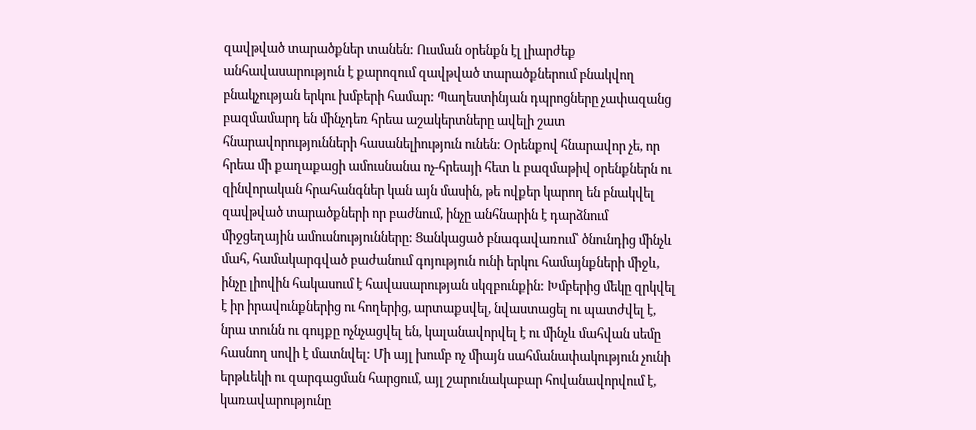զավթված տարածքներ տանեն: Ուսման օրենքն էլ լիարժեք անհավասարություն է քարոզում զավթված տարածքներում բնակվող բնակչության երկու խմբերի համար: Պաղեստինյան դպրոցները չափազանց բազմամարդ են մինչդեռ հրեա աշակերտները ավելի շատ հնարավորությունների հասանելիություն ունեն: Օրենքով հնարավոր չե, որ հրեա մի քաղաքացի ամուսնանա ոչ-հրեայի հետ և բազմաթիվ օրենքներն ու զինվորական հրահանգներ կան այն մասին, թե ովքեր կարող են բնակվել զավթված տարածքների որ բաժնում, ինչը անհնարին է դարձնում միջցեղային ամուսնությունները: Ցանկացած բնագավառում՝ ծնունդից մինչև մահ, համակարգված բաժանում գոյություն ունի երկու համայնքների միջև, ինչը լիովին հակասում է հավասարության սկզբունքին: Խմբերից մեկը զրկվել է իր իրավունքներից ու հողերից, արտաքսվել, նվաստացել ու պատժվել է, նրա տունն ու գույքը ոչնչացվել են, կալանավորվել է ու մինչև մահվան սեմը հասնող սովի է մատնվել: Մի այլ խումբ ոչ միայն սահմանափակություն չունի երթևեկի ու զարգացման հարցում, այլ շարունակաբար հովանավորվում է, կառավարությունը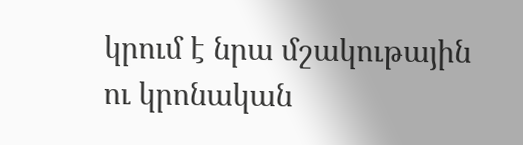կրում է նրա մշակութային ու կրոնական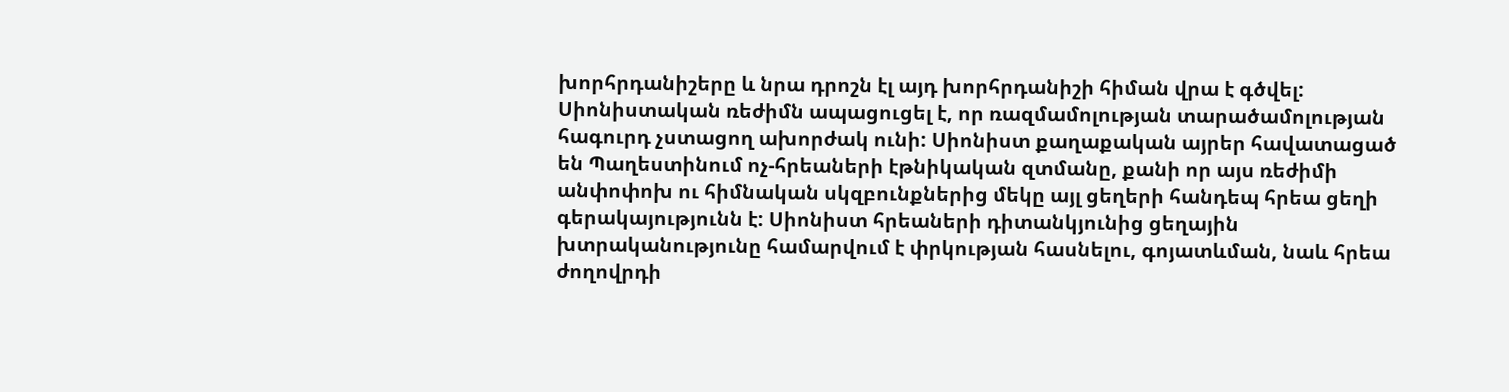խորհրդանիշերը և նրա դրոշն էլ այդ խորհրդանիշի հիման վրա է գծվել: Սիոնիստական ռեժիմն ապացուցել է, որ ռազմամոլության տարածամոլության հագուրդ չստացող ախորժակ ունի: Սիոնիստ քաղաքական այրեր հավատացած են Պաղեստինում ոչ-հրեաների էթնիկական զտմանը, քանի որ այս ռեժիմի անփոփոխ ու հիմնական սկզբունքներից մեկը այլ ցեղերի հանդեպ հրեա ցեղի գերակայությունն է: Սիոնիստ հրեաների դիտանկյունից ցեղային խտրականությունը համարվում է փրկության հասնելու, գոյատևման, նաև հրեա ժողովրդի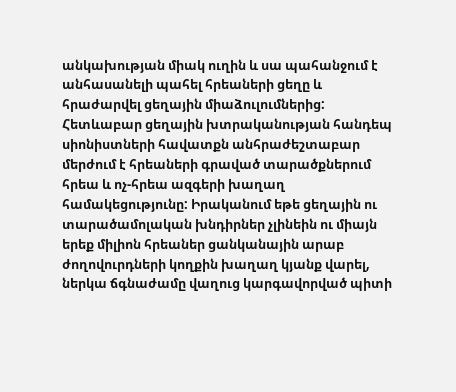անկախության միակ ուղին և սա պահանջում է անհասանելի պահել հրեաների ցեղը և հրաժարվել ցեղային միաձուլումներից: Հետևաբար ցեղային խտրականության հանդեպ սիոնիստների հավատքն անհրաժեշտաբար մերժում է հրեաների գրաված տարածքներում հրեա և ոչ-հրեա ազգերի խաղաղ համակեցությունը: Իրականում եթե ցեղային ու տարածամոլական խնդիրներ չլինեին ու միայն երեք միլիոն հրեաներ ցանկանային արաբ ժողովուրդների կողքին խաղաղ կյանք վարել, ներկա ճգնաժամը վաղուց կարգավորված պիտի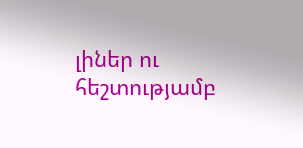լիներ ու հեշտությամբ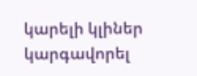կարելի կլիներ կարգավորել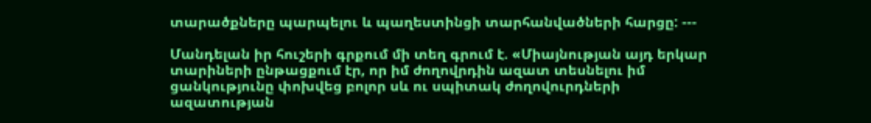տարածքները պարպելու և պաղեստինցի տարհանվածների հարցը: ---

Մանդելան իր հուշերի գրքում մի տեղ գրում է. «Միայնության այդ երկար տարիների ընթացքում էր, որ իմ ժողովրդին ազատ տեսնելու իմ ցանկությունը փոխվեց բոլոր սև ու սպիտակ ժողովուրդների ազատության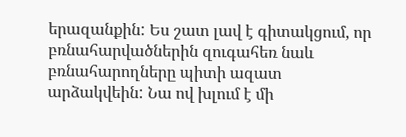երազանքին: Ես շատ լավ է գիտակցում, որ բռնահարվածներին զուգահեռ նաև բռնահարողները պիտի ազատ արձակվեին: Նա ով խլում է մի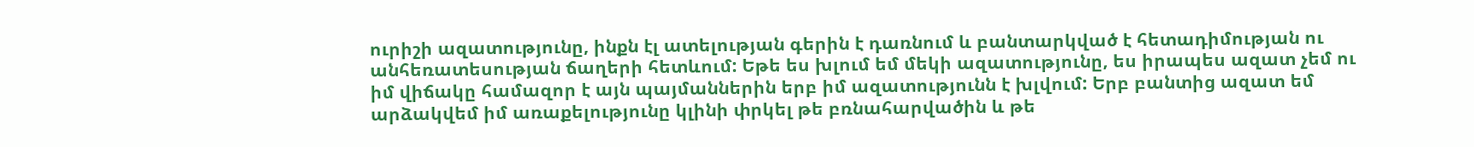ուրիշի ազատությունը, ինքն էլ ատելության գերին է դառնում և բանտարկված է հետադիմության ու անհեռատեսության ճաղերի հետևում: Եթե ես խլում եմ մեկի ազատությունը, ես իրապես ազատ չեմ ու իմ վիճակը համազոր է այն պայմաններին երբ իմ ազատությունն է խլվում: Երբ բանտից ազատ եմ արձակվեմ իմ առաքելությունը կլինի փրկել թե բռնահարվածին և թե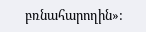բռնահարողին»: